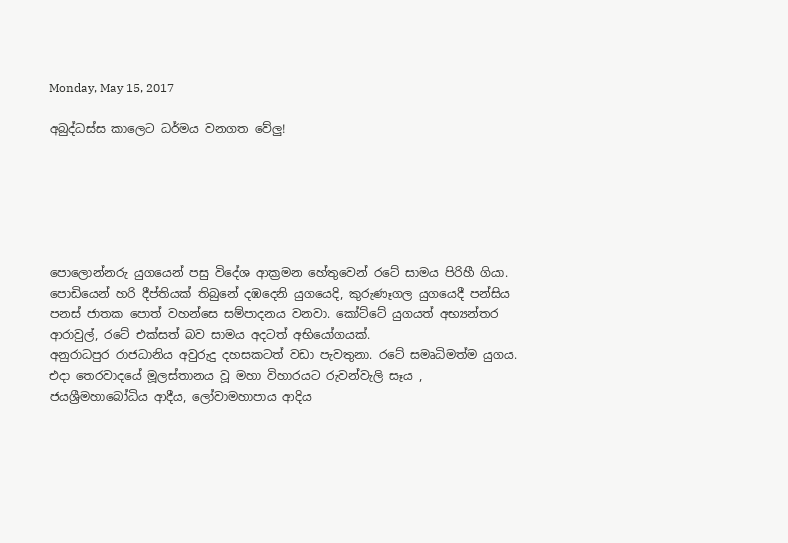Monday, May 15, 2017

අබුද්ධස්ස කාලෙට ධර්මය වනගත වේලු!






පොලොන්නරු යුගයෙන් පසු විදේශ ආක්‍රමන හේතුවෙන් රටේ සාමය පිරිහී ගියා. පොඩියෙන් හරි දීප්තියක් තිබුනේ දඹදෙනි යුගයෙදි, කුරුණෑගල යුගයෙදී පන්සිය පනස් ජාතක පොත් වහන්සෙ සම්පාදනය වනවා. කෝට්ටේ යුගයත් අභ්‍යන්තර ආරාවුල්, රටේ එක්සත් බව සාමය අදටත් අභියෝගයක්.
අනුරාධපුර රාජධානිය අවුරුදු දහසකටත් වඩා පැවතුනා. රටේ සමෘධිමත්ම යුගය. එදා තෙරවාදයේ මූලස්තානය වූ මහා විහාරයට රුවන්වැලි සෑය , ජයශ්‍රීමහාබෝධිය ආදීය, ලෝවාමහාපාය ආදිය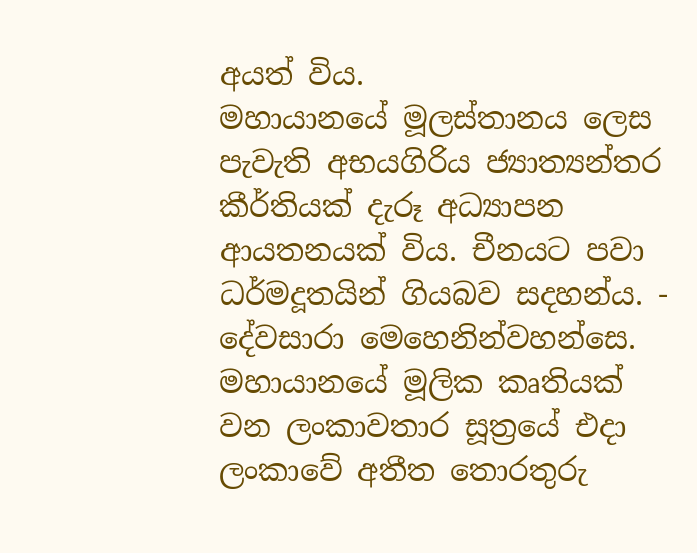අයත් විය.
මහායානයේ මූලස්තානය ලෙස පැවැති අභයගිරිය ජ්‍යාත්‍යන්තර කීර්තියක් දැරූ අධ්‍යාපන ආයතනයක් විය. චීනයට පවා ධර්මදූතයින් ගියබව සදහන්ය. - දේවසාරා මෙහෙනින්වහන්සෙ.
මහායානයේ මූලික කෘතියක් වන ලංකාවතාර සූත්‍රයේ එදා ලංකාවේ අතීත තොරතුරු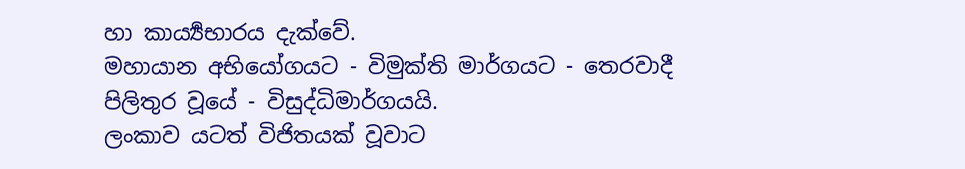හා කාර්‍ය්‍යභාරය දැක්වේ.
මහායාන අභියෝගයට - විමුක්ති මාර්ගයට - තෙරවාදී පිලිතුර වූයේ - විසුද්ධිමාර්ගයයි.
ලංකාව යටත් විජිතයක් වූවාට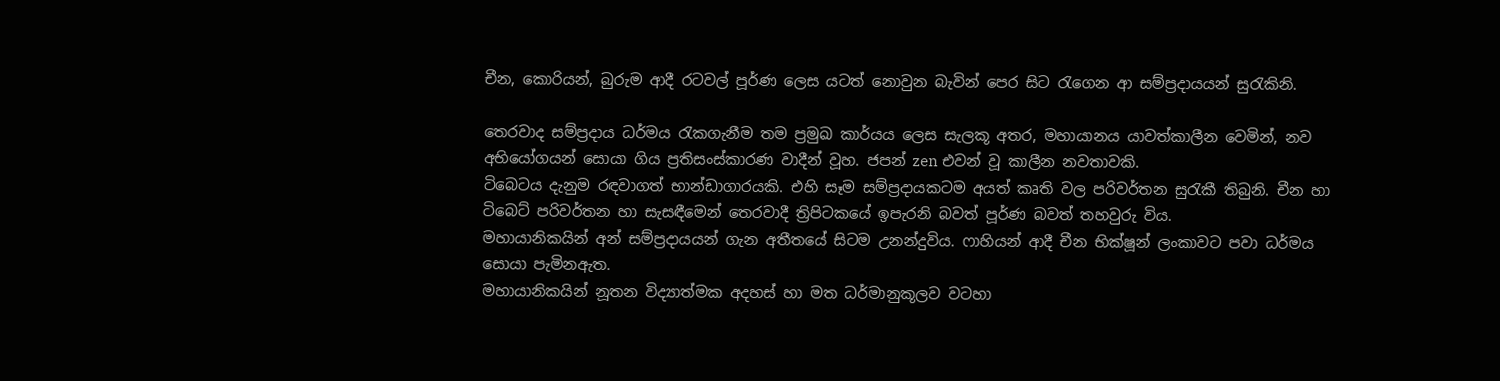චීන, කොරියන්, බුරුම ආදී රටවල් පූර්ණ ලෙස යටත් නොවුන බැවින් පෙර සිට රැගෙන ආ සම්ප්‍රදායයන් සුරැකිනි.

තෙරවාද සම්ප්‍රදාය ධර්මය රැකගැනීම තම ප්‍රමුඛ කාර්යය ලෙස සැලකූ අතර, මහායානය යාවත්කාලීන වෙමින්, නව අභියෝගයන් සොයා ගිය ප්‍රතිසංස්කාරණ වාදීන් වූහ. ජපන් zen එවන් වූ කාලීන නවතාවකි.
ටිබෙටය දැනුම රඳවාගත් භාන්ඩාගාරයකි. එහි සෑම සම්ප්‍රදායකටම අයත් කෘති වල පරිවර්තන සුරැකී තිබුනි. චීන හා ටිබෙට් පරිවර්තන හා සැසඳීමෙන් තෙරවාදී ත්‍රිපිටකයේ ඉපැරනි බවත් පූර්ණ බවත් තහවුරු විය.
මහායානිකයින් අන් සම්ප්‍රදායයන් ගැන අතීතයේ සිටම උනන්දුවිය. ෆාහියන් ආදී චීන භික්ෂූන් ලංකාවට පවා ධර්මය සොයා පැමිනඇත.
මහායානිකයින් නූතන විද්‍යාත්මක අදහස් හා මත ධර්මානුකූලව වටහා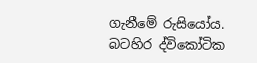ගැනීමේ රුසියෝය. බටහිර ද්විකෝටික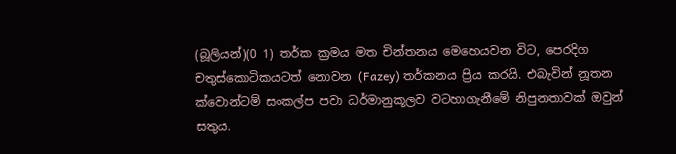(බූලියන්)(0 1) තර්ක ක්‍රමය මත චින්තනය මෙහෙයවන විට, පෙරදිග චතුස්කොටිකයටත් නොවන (Fazey) තර්කනය ප්‍රිය කරයි. එබැවින් නූතන ක්වොන්ටම් සංකල්ප පවා ධර්මානුකූලව වටහාගැනීමේ නිපුනතාවක් ඔවුන් සතුය.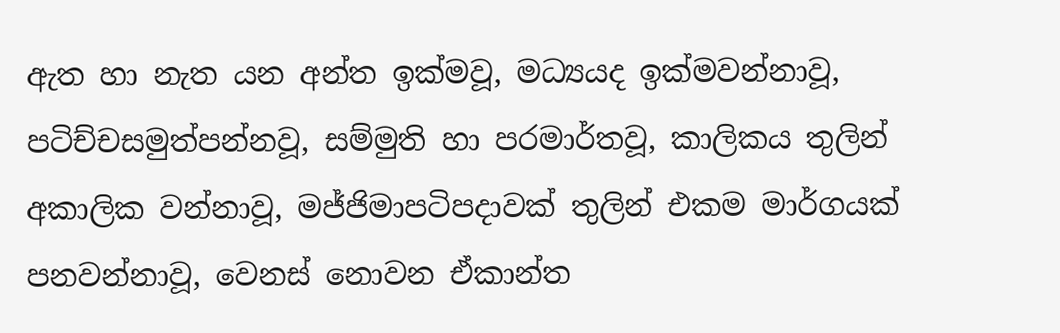ඇත හා නැත යන අන්ත ඉක්මවූ, මධ්‍යයද ඉක්මවන්නාවූ, පටිච්චසමුත්පන්නවූ, සම්මුති හා පරමාර්තවූ, කාලිකය තුලින් අකාලික වන්නාවූ, මජ්ජිමාපටිපදාවක් තුලින් එකම මාර්ගයක් පනවන්නාවූ, වෙනස් නොවන ඒකාන්ත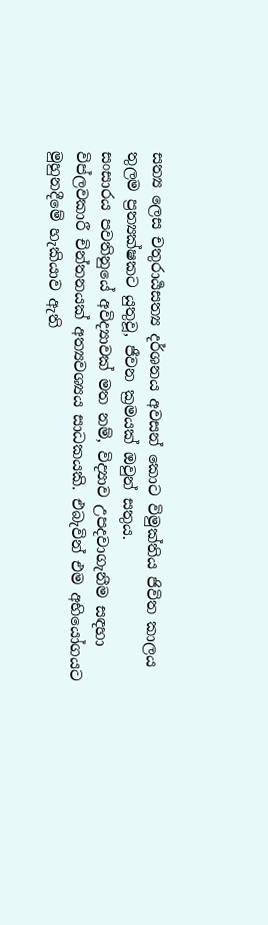සත්‍ය ලෙස චතුරාර්‍යසත්‍ය දර්ශනය අවසන් කොට විමුක්තිය ජිවිත කාලය තුලම ප්‍රත්‍යක්ෂකට යුතුවූ, ජීවන ක්‍රමයක් ඔවුන් සතුය.
සංසාරය පවතිනුයේ අවිද්‍යාවක් මත නම්, විද්‍යාව උපදවාගැනීම සඳහා විප්ලවකාරී චින්තනයක් අත්‍යවශ්‍යය සාධකයකි. එබැවින් එම අභියෝගයට මුහුනදීමේ හැකියාව ඇති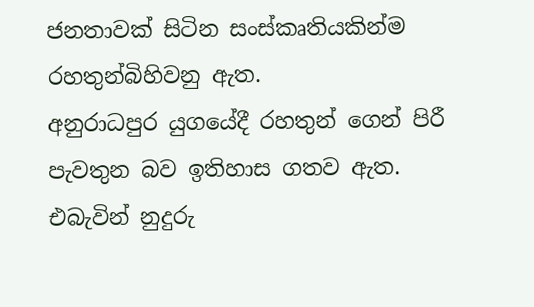ජනතාවක් සිටින සංස්කෘතියකින්ම රහතුන්බිහිවනු ඇත.
අනුරාධපුර යුගයේදී රහතුන් ගෙන් පිරී පැවතුන බව ඉතිහාස ගතව ඇත. එබැවින් නුදුරු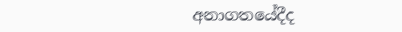අනාගතයේදීද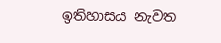ඉතිහාසය නැවත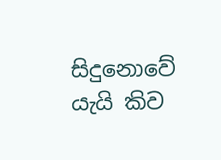සිදුනොවේ යැයි කිව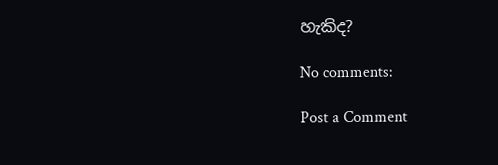හැකිද?

No comments:

Post a Comment